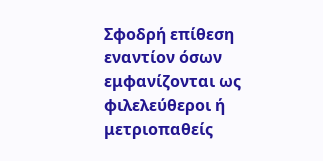Σφοδρή επίθεση εναντίον όσων εμφανίζονται ως φιλελεύθεροι ή μετριοπαθείς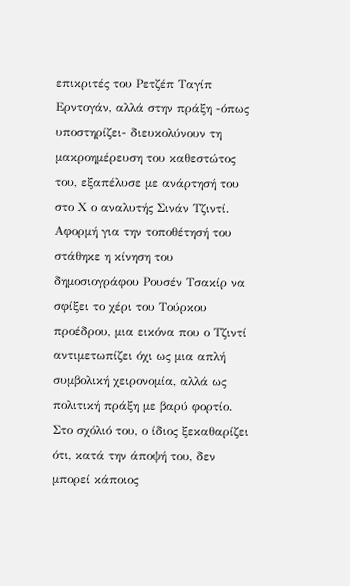επικριτές του Ρετζέπ Ταγίπ Ερντογάν, αλλά στην πράξη -όπως υποστηρίζει- διευκολύνουν τη μακροημέρευση του καθεστώτος του, εξαπέλυσε με ανάρτησή του στο Χ ο αναλυτής Σινάν Τζιντί.
Αφορμή για την τοποθέτησή του στάθηκε η κίνηση του δημοσιογράφου Ρουσέν Τσακίρ να σφίξει το χέρι του Τούρκου προέδρου, μια εικόνα που ο Τζιντί αντιμετωπίζει όχι ως μια απλή συμβολική χειρονομία, αλλά ως πολιτική πράξη με βαρύ φορτίο. Στο σχόλιό του, ο ίδιος ξεκαθαρίζει ότι, κατά την άποψή του, δεν μπορεί κάποιος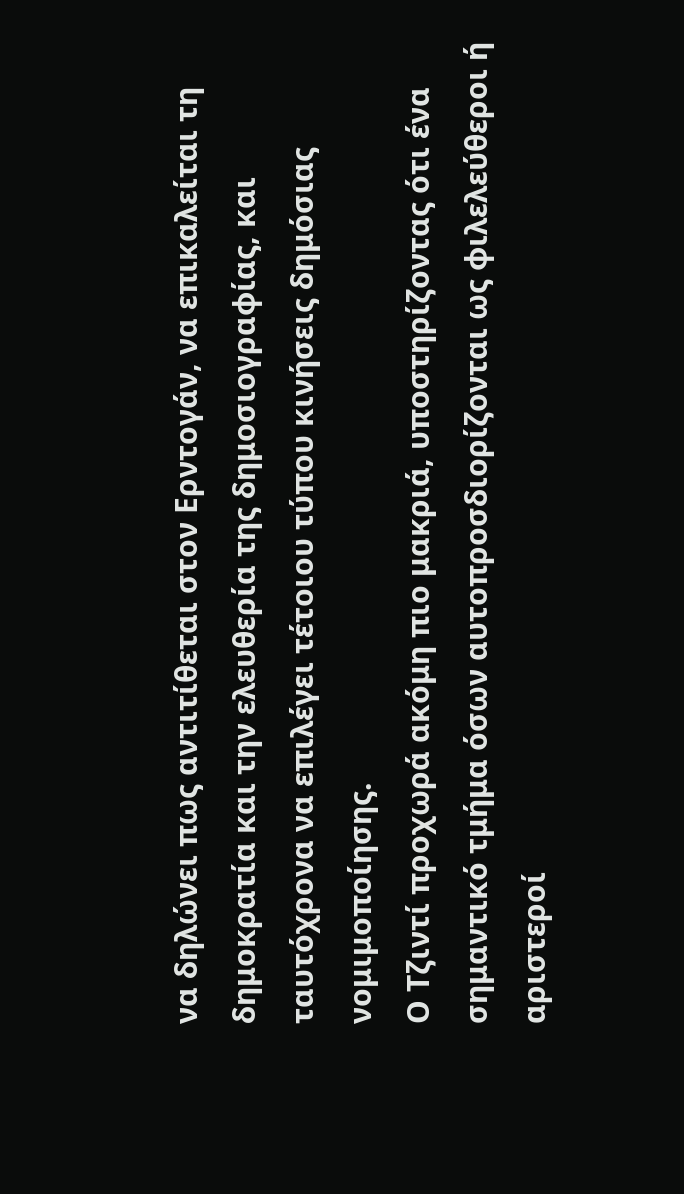να δηλώνει πως αντιτίθεται στον Ερντογάν, να επικαλείται τη δημοκρατία και την ελευθερία της δημοσιογραφίας, και ταυτόχρονα να επιλέγει τέτοιου τύπου κινήσεις δημόσιας νομιμοποίησης.
Ο Τζιντί προχωρά ακόμη πιο μακριά, υποστηρίζοντας ότι ένα σημαντικό τμήμα όσων αυτοπροσδιορίζονται ως φιλελεύθεροι ή αριστεροί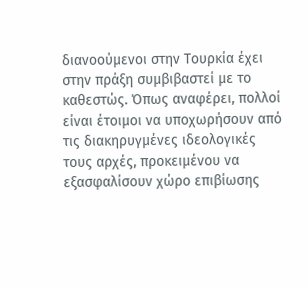διανοούμενοι στην Τουρκία έχει στην πράξη συμβιβαστεί με το καθεστώς. Όπως αναφέρει, πολλοί είναι έτοιμοι να υποχωρήσουν από τις διακηρυγμένες ιδεολογικές τους αρχές, προκειμένου να εξασφαλίσουν χώρο επιβίωσης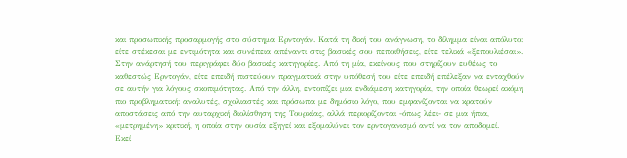και προσωπικής προσαρμογής στο σύστημα Ερντογάν. Κατά τη δική του ανάγνωση, το δίλημμα είναι απόλυτο: είτε στέκεσαι με εντιμότητα και συνέπεια απέναντι στις βασικές σου πεποιθήσεις, είτε τελικά «ξεπουλιέσαι».
Στην ανάρτησή του περιγράφει δύο βασικές κατηγορίες. Από τη μία, εκείνους που στηρίζουν ευθέως το καθεστώς Ερντογάν, είτε επειδή πιστεύουν πραγματικά στην υπόθεσή του είτε επειδή επέλεξαν να ενταχθούν σε αυτήν για λόγους σκοπιμότητας. Από την άλλη, εντοπίζει μια ενδιάμεση κατηγορία, την οποία θεωρεί ακόμη πιο προβληματική: αναλυτές, σχολιαστές και πρόσωπα με δημόσιο λόγο, που εμφανίζονται να κρατούν αποστάσεις από την αυταρχική διολίσθηση της Τουρκίας, αλλά περιορίζονται -όπως λέει- σε μια ήπια, «μετρημένη» κριτική, η οποία στην ουσία εξηγεί και εξομαλύνει τον ερντογανισμό αντί να τον αποδομεί.
Εκεί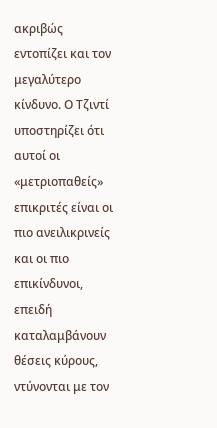ακριβώς εντοπίζει και τον μεγαλύτερο κίνδυνο. Ο Τζιντί υποστηρίζει ότι αυτοί οι «μετριοπαθείς» επικριτές είναι οι πιο ανειλικρινείς και οι πιο επικίνδυνοι, επειδή καταλαμβάνουν θέσεις κύρους, ντύνονται με τον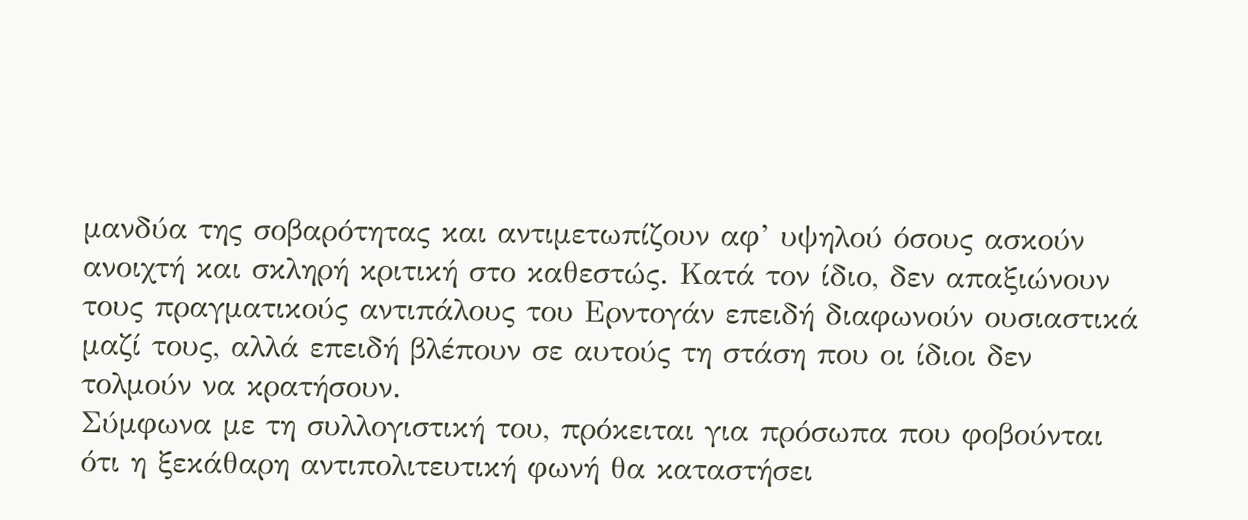μανδύα της σοβαρότητας και αντιμετωπίζουν αφ’ υψηλού όσους ασκούν ανοιχτή και σκληρή κριτική στο καθεστώς. Κατά τον ίδιο, δεν απαξιώνουν τους πραγματικούς αντιπάλους του Ερντογάν επειδή διαφωνούν ουσιαστικά μαζί τους, αλλά επειδή βλέπουν σε αυτούς τη στάση που οι ίδιοι δεν τολμούν να κρατήσουν.
Σύμφωνα με τη συλλογιστική του, πρόκειται για πρόσωπα που φοβούνται ότι η ξεκάθαρη αντιπολιτευτική φωνή θα καταστήσει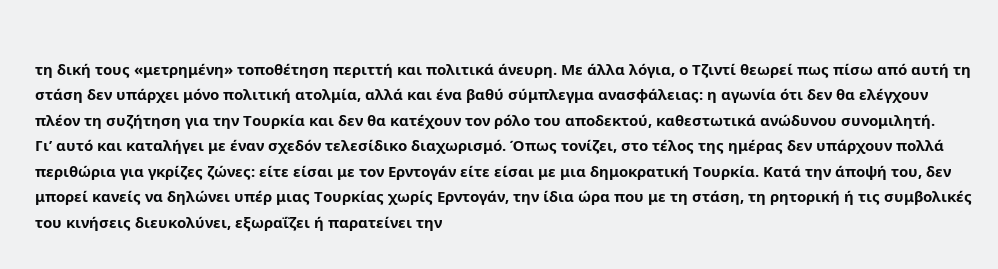τη δική τους «μετρημένη» τοποθέτηση περιττή και πολιτικά άνευρη. Με άλλα λόγια, ο Τζιντί θεωρεί πως πίσω από αυτή τη στάση δεν υπάρχει μόνο πολιτική ατολμία, αλλά και ένα βαθύ σύμπλεγμα ανασφάλειας: η αγωνία ότι δεν θα ελέγχουν πλέον τη συζήτηση για την Τουρκία και δεν θα κατέχουν τον ρόλο του αποδεκτού, καθεστωτικά ανώδυνου συνομιλητή.
Γι’ αυτό και καταλήγει με έναν σχεδόν τελεσίδικο διαχωρισμό. Όπως τονίζει, στο τέλος της ημέρας δεν υπάρχουν πολλά περιθώρια για γκρίζες ζώνες: είτε είσαι με τον Ερντογάν είτε είσαι με μια δημοκρατική Τουρκία. Κατά την άποψή του, δεν μπορεί κανείς να δηλώνει υπέρ μιας Τουρκίας χωρίς Ερντογάν, την ίδια ώρα που με τη στάση, τη ρητορική ή τις συμβολικές του κινήσεις διευκολύνει, εξωραΐζει ή παρατείνει την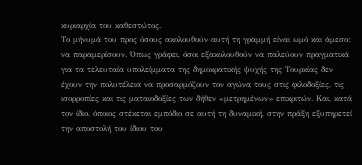κυριαρχία του καθεστώτος.
Το μήνυμά του προς όσους ακολουθούν αυτή τη γραμμή είναι ωμό και άμεσο: να παραμερίσουν. Όπως γράφει, όσοι εξακολουθούν να παλεύουν πραγματικά για τα τελευταία υπολείμματα της δημοκρατικής ψυχής της Τουρκίας δεν έχουν την πολυτέλεια να προσαρμόζουν τον αγώνα τους στις φιλοδοξίες, τις ισορροπίες και τις ματαιοδοξίες των δήθεν «μετρημένων» επικριτών. Και, κατά τον ίδιο, όποιος στέκεται εμπόδιο σε αυτή τη δυναμική, στην πράξη εξυπηρετεί την αποστολή του ίδιου του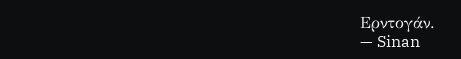Ερντογάν.
— Sinan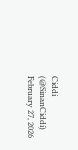Ciddi (@SinanCiddi) February 27, 2026